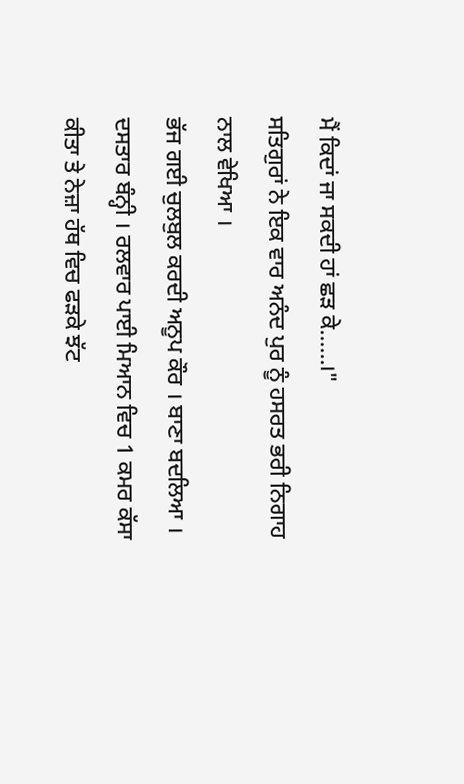ਮੈਂ ਕਿਦਾਂ ਜਾ ਸਕਦੀ ਹਾਂ ਛੜ ਕੇ......।"
ਸਤਿਗੁਰਾਂ ਨੇ ਇਕ ਵਾਰ ਅਨੰਦ ਪੁਰ ਨੂੰ ਹਸਰਤ ਭਰੀ ਨਿਗਾਹ ਨਾਲ ਵੇਖਿਆ ।
ਭੱਜ ਗਈ ਚੁਲਬੁਲ ਕਰਦੀ ਅਨੂਪ ਕੌਰ । ਬਾਣਾ ਬਦਲਿਆ । ਦਸਤਾਰ ਬੰਨ੍ਹੀ । ਰਲਵਾਰ ਪਾਈ ਮਿਆਨ ਵਿਚ 1 ਕਮਰ ਕੱਸਾ ਕੀਤਾ ਤੇ ਨੇਜ਼ਾ ਹੱਥ ਵਿਚ ਫੜਕੇ ਝੱਟ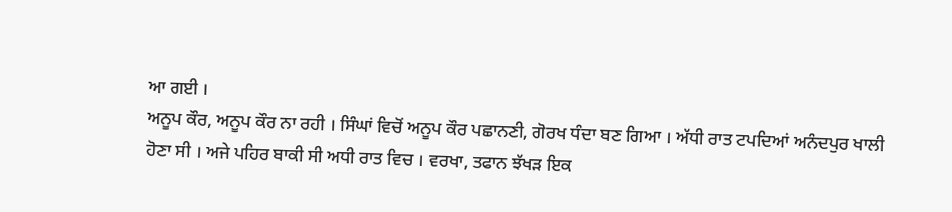ਆ ਗਈ ।
ਅਨੂਪ ਕੌਰ, ਅਨੂਪ ਕੌਰ ਨਾ ਰਹੀ । ਸਿੰਘਾਂ ਵਿਚੋਂ ਅਨੂਪ ਕੌਰ ਪਛਾਨਣੀ, ਗੋਰਖ ਧੰਦਾ ਬਣ ਗਿਆ । ਅੱਧੀ ਰਾਤ ਟਪਦਿਆਂ ਅਨੰਦਪੁਰ ਖਾਲੀ ਹੋਣਾ ਸੀ । ਅਜੇ ਪਹਿਰ ਬਾਕੀ ਸੀ ਅਧੀ ਰਾਤ ਵਿਚ । ਵਰਖਾ, ਤਫਾਨ ਝੱਖੜ ਇਕ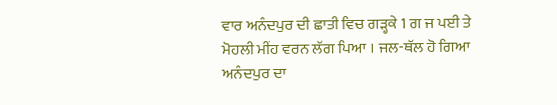ਵਾਰ ਅਨੰਦਪੁਰ ਦੀ ਛਾਤੀ ਵਿਚ ਗੜ੍ਹਕੇ 1 ਗ ਜ ਪਈ ਤੇ ਮੋਹਲੀ ਮੀਂਹ ਵਰਨ ਲੱਗ ਪਿਆ । ਜਲ-ਥੱਲ ਹੋ ਗਿਆ ਅਨੰਦਪੁਰ ਦਾ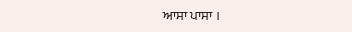ਆਸਾ ਪਾਸਾ ।